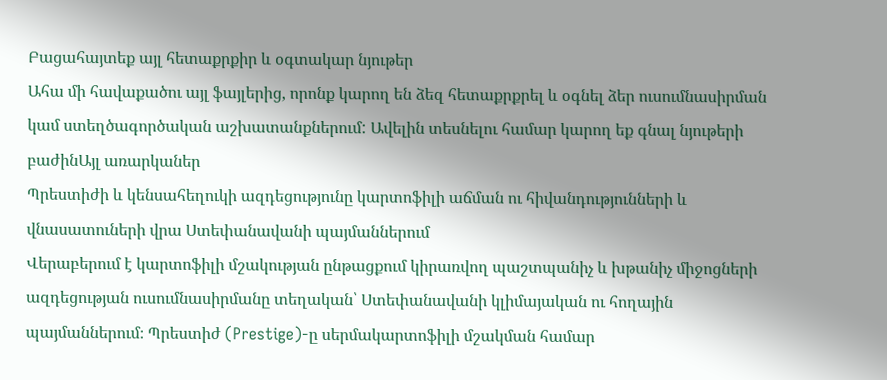Բացահայտեք այլ հետաքրքիր և օգտակար նյութեր
Ահա մի հավաքածու այլ ֆայլերից, որոնք կարող են ձեզ հետաքրքրել և օգնել ձեր ուսումնասիրման կամ ստեղծագործական աշխատանքներում: Ավելին տեսնելու համար կարող եք գնալ նյութերի բաժինԱյլ առարկաներ
Պրեստիժի և կենսահեղուկի ազդեցությունը կարտոֆիլի աճման ու հիվանդությունների և վնասատուների վրա Ստեփանավանի պայմաններում
Վերաբերում է կարտոֆիլի մշակության ընթացքում կիրառվող պաշտպանիչ և խթանիչ միջոցների ազդեցության ուսումնասիրմանը տեղական՝ Ստեփանավանի կլիմայական ու հողային պայմաններում։ Պրեստիժ (Prestige)-ը սերմակարտոֆիլի մշակման համար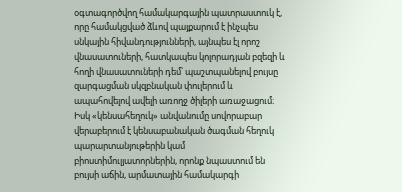օգտագործվող համակարգային պատրաստուկ է, որը համակցված ձևով պայքարում է ինչպես սնկային հիվանդությունների, այնպես էլ որոշ վնասատուների, հատկապես կոլորադյան բզեզի և հողի վնասատուների դեմ՝ պաշտպանելով բույսը զարգացման սկզբնական փուլերում և ապահովելով ավելի առողջ ծիլերի առաջացում։ Իսկ «կենսահեղուկ» անվանումը սովորաբար վերաբերում է կենսաբանական ծագման հեղուկ պարարտանյութերին կամ բիոստիմուլյատորներին, որոնք նպաստում են բույսի աճին, արմատային համակարգի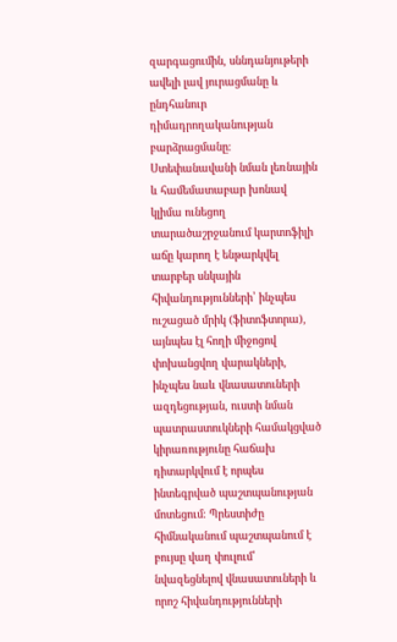զարգացումին, սննդանյութերի ավելի լավ յուրացմանը և ընդհանուր դիմադրողականության բարձրացմանը։ Ստեփանավանի նման լեռնային և համեմատաբար խոնավ կլիմա ունեցող տարածաշրջանում կարտոֆիլի աճը կարող է ենթարկվել տարբեր սնկային հիվանդությունների՝ ինչպես ուշացած մրիկ (ֆիտոֆտորա), այնպես էլ հողի միջոցով փոխանցվող վարակների, ինչպես նաև վնասատուների ազդեցության, ուստի նման պատրաստուկների համակցված կիրառությունը հաճախ դիտարկվում է որպես ինտեգրված պաշտպանության մոտեցում։ Պրեստիժը հիմնականում պաշտպանում է բույսը վաղ փուլում՝ նվազեցնելով վնասատուների և որոշ հիվանդությունների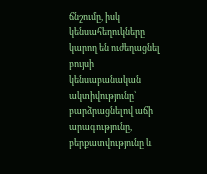ճնշումը, իսկ կենսահեղուկները կարող են ուժեղացնել բույսի կենսաբանական ակտիվությունը՝ բարձրացնելով աճի արագությունը, բերքատվությունը և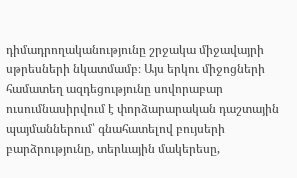դիմադրողականությունը շրջակա միջավայրի սթրեսների նկատմամբ։ Այս երկու միջոցների համատեղ ազդեցությունը սովորաբար ուսումնասիրվում է փորձարարական դաշտային պայմաններում՝ գնահատելով բույսերի բարձրությունը, տերևային մակերեսը,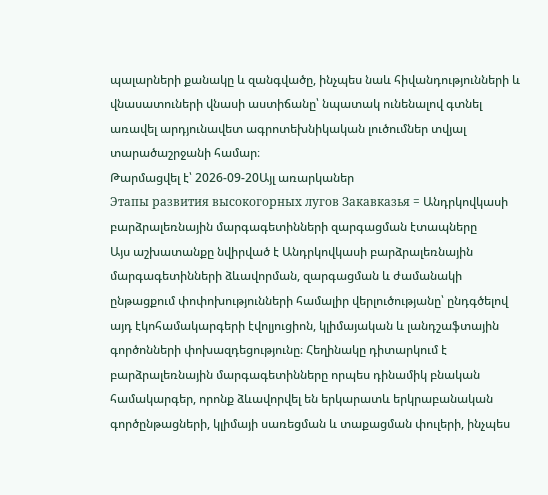պալարների քանակը և զանգվածը, ինչպես նաև հիվանդությունների և վնասատուների վնասի աստիճանը՝ նպատակ ունենալով գտնել առավել արդյունավետ ագրոտեխնիկական լուծումներ տվյալ տարածաշրջանի համար։
Թարմացվել է՝ 2026-09-20Այլ առարկաներ
Этапы развития высокогорных лугов Закавказья = Անդրկովկասի բարձրալեռնային մարգագետինների զարգացման էտապները
Այս աշխատանքը նվիրված է Անդրկովկասի բարձրալեռնային մարգագետինների ձևավորման, զարգացման և ժամանակի ընթացքում փոփոխությունների համալիր վերլուծությանը՝ ընդգծելով այդ էկոհամակարգերի էվոլյուցիոն, կլիմայական և լանդշաֆտային գործոնների փոխազդեցությունը։ Հեղինակը դիտարկում է բարձրալեռնային մարգագետինները որպես դինամիկ բնական համակարգեր, որոնք ձևավորվել են երկարատև երկրաբանական գործընթացների, կլիմայի սառեցման և տաքացման փուլերի, ինչպես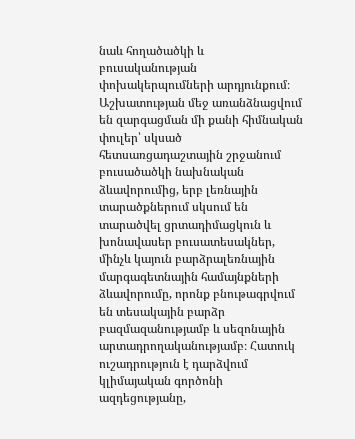նաև հողածածկի և բուսականության փոխակերպումների արդյունքում։ Աշխատության մեջ առանձնացվում են զարգացման մի քանի հիմնական փուլեր՝ սկսած հետսառցադաշտային շրջանում բուսածածկի նախնական ձևավորումից, երբ լեռնային տարածքներում սկսում են տարածվել ցրտադիմացկուն և խոնավասեր բուսատեսակներ, մինչև կայուն բարձրալեռնային մարգագետնային համայնքների ձևավորումը, որոնք բնութագրվում են տեսակային բարձր բազմազանությամբ և սեզոնային արտադրողականությամբ։ Հատուկ ուշադրություն է դարձվում կլիմայական գործոնի ազդեցությանը,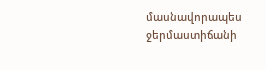մասնավորապես ջերմաստիճանի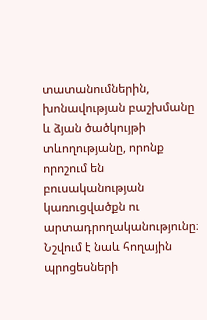տատանումներին, խոնավության բաշխմանը և ձյան ծածկույթի տևողությանը, որոնք որոշում են բուսականության կառուցվածքն ու արտադրողականությունը։ Նշվում է նաև հողային պրոցեսների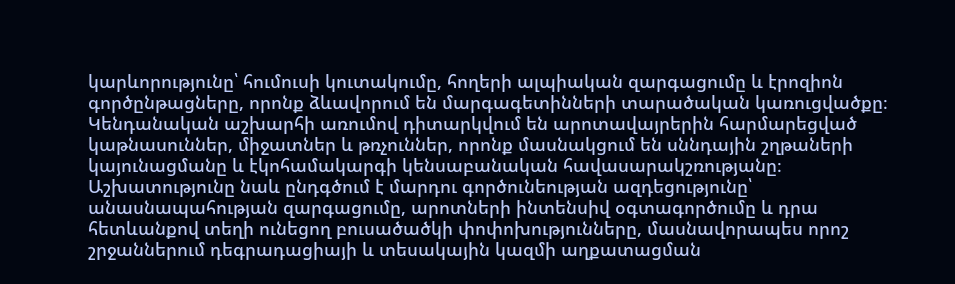կարևորությունը՝ հումուսի կուտակումը, հողերի ալպիական զարգացումը և էրոզիոն գործընթացները, որոնք ձևավորում են մարգագետինների տարածական կառուցվածքը։ Կենդանական աշխարհի առումով դիտարկվում են արոտավայրերին հարմարեցված կաթնասուններ, միջատներ և թռչուններ, որոնք մասնակցում են սննդային շղթաների կայունացմանը և էկոհամակարգի կենսաբանական հավասարակշռությանը։ Աշխատությունը նաև ընդգծում է մարդու գործունեության ազդեցությունը՝ անասնապահության զարգացումը, արոտների ինտենսիվ օգտագործումը և դրա հետևանքով տեղի ունեցող բուսածածկի փոփոխությունները, մասնավորապես որոշ շրջաններում դեգրադացիայի և տեսակային կազմի աղքատացման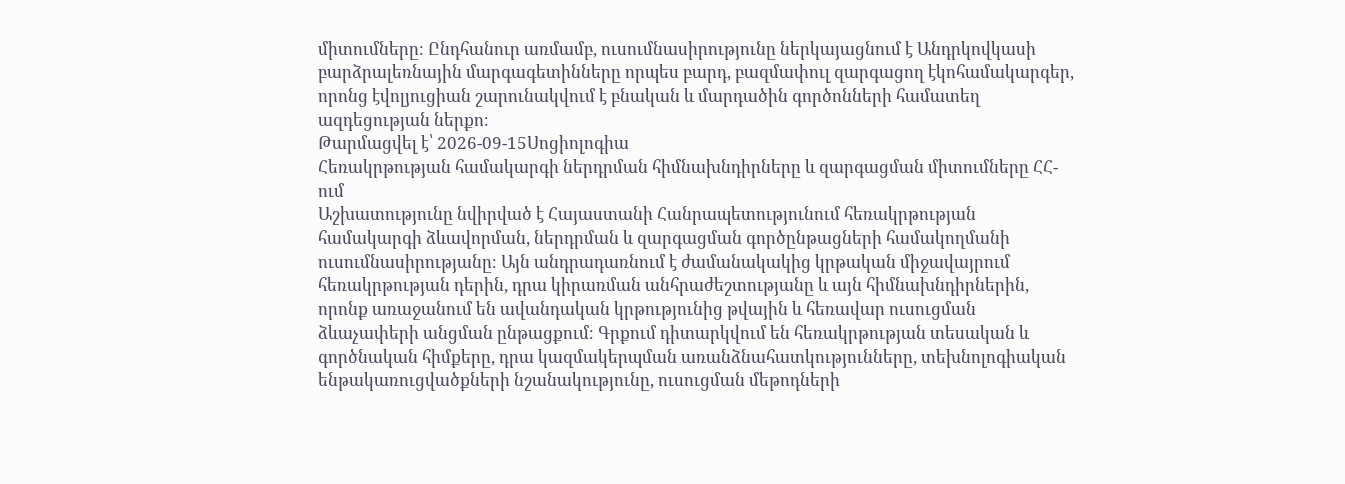միտումները։ Ընդհանուր առմամբ, ուսումնասիրությունը ներկայացնում է Անդրկովկասի բարձրալեռնային մարգագետինները որպես բարդ, բազմափուլ զարգացող էկոհամակարգեր, որոնց էվոլյուցիան շարունակվում է բնական և մարդածին գործոնների համատեղ ազդեցության ներքո։
Թարմացվել է՝ 2026-09-15Սոցիոլոգիա
Հեռակրթության համակարգի ներդրման հիմնախնդիրները և զարգացման միտումները ՀՀ-ում
Աշխատությունը նվիրված է Հայաստանի Հանրապետությունում հեռակրթության համակարգի ձևավորման, ներդրման և զարգացման գործընթացների համակողմանի ուսումնասիրությանը։ Այն անդրադառնում է ժամանակակից կրթական միջավայրում հեռակրթության դերին, դրա կիրառման անհրաժեշտությանը և այն հիմնախնդիրներին, որոնք առաջանում են ավանդական կրթությունից թվային և հեռավար ուսուցման ձևաչափերի անցման ընթացքում։ Գրքում դիտարկվում են հեռակրթության տեսական և գործնական հիմքերը, դրա կազմակերպման առանձնահատկությունները, տեխնոլոգիական ենթակառուցվածքների նշանակությունը, ուսուցման մեթոդների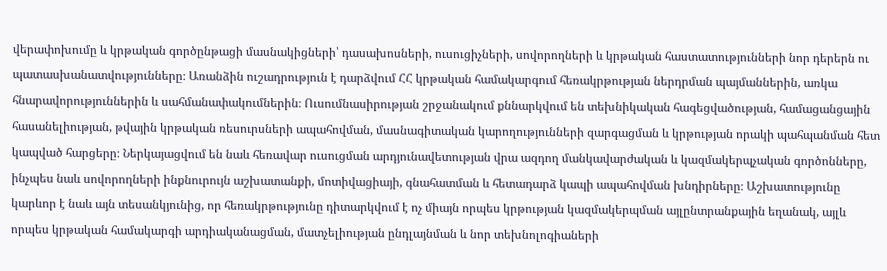վերափոխումը և կրթական գործընթացի մասնակիցների՝ դասախոսների, ուսուցիչների, սովորողների և կրթական հաստատությունների նոր դերերն ու պատասխանատվությունները։ Առանձին ուշադրություն է դարձվում ՀՀ կրթական համակարգում հեռակրթության ներդրման պայմաններին, առկա հնարավորություններին և սահմանափակումներին։ Ուսումնասիրության շրջանակում քննարկվում են տեխնիկական հագեցվածության, համացանցային հասանելիության, թվային կրթական ռեսուրսների ապահովման, մասնագիտական կարողությունների զարգացման և կրթության որակի պահպանման հետ կապված հարցերը։ Ներկայացվում են նաև հեռավար ուսուցման արդյունավետության վրա ազդող մանկավարժական և կազմակերպչական գործոնները, ինչպես նաև սովորողների ինքնուրույն աշխատանքի, մոտիվացիայի, գնահատման և հետադարձ կապի ապահովման խնդիրները։ Աշխատությունը կարևոր է նաև այն տեսանկյունից, որ հեռակրթությունը դիտարկվում է ոչ միայն որպես կրթության կազմակերպման այլընտրանքային եղանակ, այլև որպես կրթական համակարգի արդիականացման, մատչելիության ընդլայնման և նոր տեխնոլոգիաների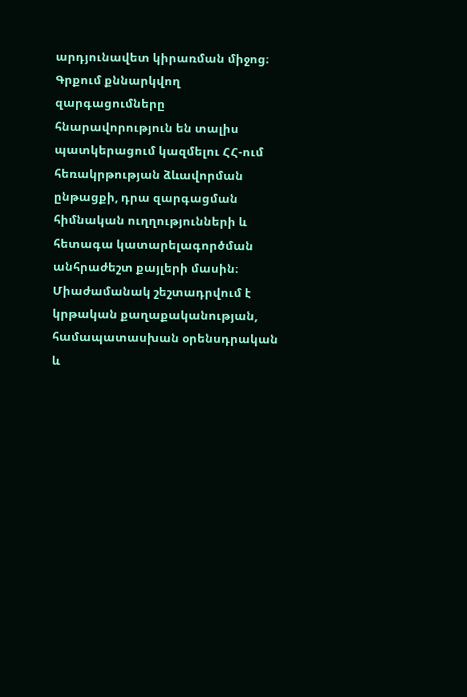արդյունավետ կիրառման միջոց։ Գրքում քննարկվող զարգացումները հնարավորություն են տալիս պատկերացում կազմելու ՀՀ-ում հեռակրթության ձևավորման ընթացքի, դրա զարգացման հիմնական ուղղությունների և հետագա կատարելագործման անհրաժեշտ քայլերի մասին։ Միաժամանակ շեշտադրվում է կրթական քաղաքականության, համապատասխան օրենսդրական և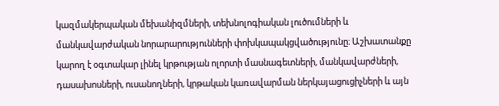կազմակերպական մեխանիզմների, տեխնոլոգիական լուծումների և մանկավարժական նորարարությունների փոխկապակցվածությունը։ Աշխատանքը կարող է օգտակար լինել կրթության ոլորտի մասնագետների, մանկավարժների, դասախոսների, ուսանողների, կրթական կառավարման ներկայացուցիչների և այն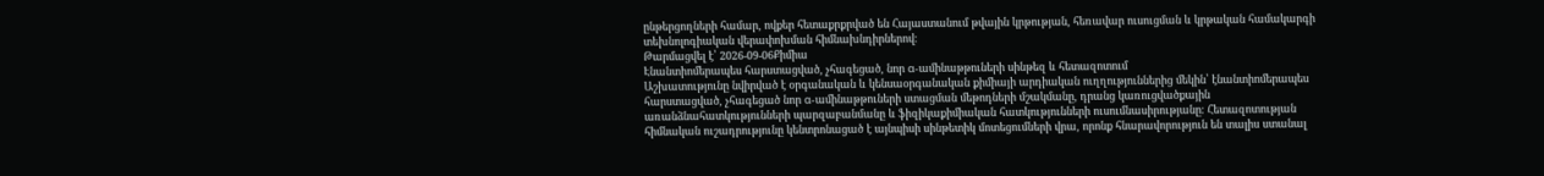ընթերցողների համար, ովքեր հետաքրքրված են Հայաստանում թվային կրթության, հեռավար ուսուցման և կրթական համակարգի տեխնոլոգիական վերափոխման հիմնախնդիրներով։
Թարմացվել է՝ 2026-09-06Քիմիա
Էնանտիոմերապես հարստացված, չհագեցած, նոր α-ամինաթթուների սինթեզ և հետազոտում
Աշխատությունը նվիրված է օրգանական և կենսաօրգանական քիմիայի արդիական ուղղություններից մեկին՝ էնանտիոմերապես հարստացված, չհագեցած նոր α-ամինաթթուների ստացման մեթոդների մշակմանը, դրանց կառուցվածքային առանձնահատկությունների պարզաբանմանը և ֆիզիկաքիմիական հատկությունների ուսումնասիրությանը։ Հետազոտության հիմնական ուշադրությունը կենտրոնացած է այնպիսի սինթետիկ մոտեցումների վրա, որոնք հնարավորություն են տալիս ստանալ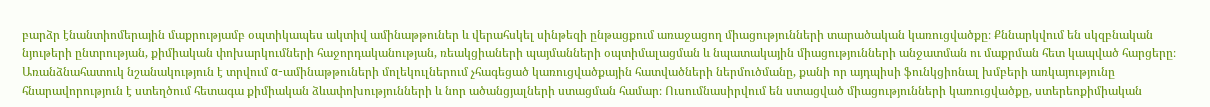բարձր էնանտիոմերային մաքրությամբ օպտիկապես ակտիվ ամինաթթուներ և վերահսկել սինթեզի ընթացքում առաջացող միացությունների տարածական կառուցվածքը։ Քննարկվում են սկզբնական նյութերի ընտրության, քիմիական փոխարկումների հաջորդականության, ռեակցիաների պայմանների օպտիմալացման և նպատակային միացությունների անջատման ու մաքրման հետ կապված հարցերը։ Առանձնահատուկ նշանակություն է տրվում α-ամինաթթուների մոլեկուլներում չհագեցած կառուցվածքային հատվածների ներմուծմանը, քանի որ այդպիսի ֆունկցիոնալ խմբերի առկայությունը հնարավորություն է ստեղծում հետագա քիմիական ձևափոխությունների և նոր ածանցյալների ստացման համար։ Ուսումնասիրվում են ստացված միացությունների կառուցվածքը, ստերեոքիմիական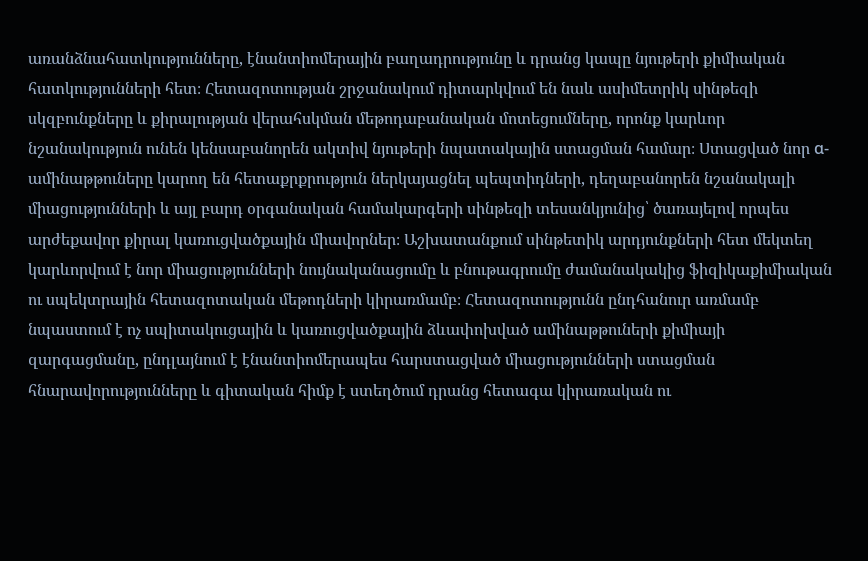առանձնահատկությունները, էնանտիոմերային բաղադրությունը և դրանց կապը նյութերի քիմիական հատկությունների հետ։ Հետազոտության շրջանակում դիտարկվում են նաև ասիմետրիկ սինթեզի սկզբունքները և քիրալության վերահսկման մեթոդաբանական մոտեցումները, որոնք կարևոր նշանակություն ունեն կենսաբանորեն ակտիվ նյութերի նպատակային ստացման համար։ Ստացված նոր α-ամինաթթուները կարող են հետաքրքրություն ներկայացնել պեպտիդների, դեղաբանորեն նշանակալի միացությունների և այլ բարդ օրգանական համակարգերի սինթեզի տեսանկյունից՝ ծառայելով որպես արժեքավոր քիրալ կառուցվածքային միավորներ։ Աշխատանքում սինթետիկ արդյունքների հետ մեկտեղ կարևորվում է նոր միացությունների նույնականացումը և բնութագրումը ժամանակակից ֆիզիկաքիմիական ու սպեկտրային հետազոտական մեթոդների կիրառմամբ։ Հետազոտությունն ընդհանուր առմամբ նպաստում է ոչ սպիտակուցային և կառուցվածքային ձևափոխված ամինաթթուների քիմիայի զարգացմանը, ընդլայնում է էնանտիոմերապես հարստացված միացությունների ստացման հնարավորությունները և գիտական հիմք է ստեղծում դրանց հետագա կիրառական ու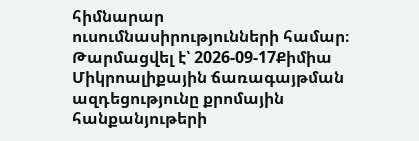հիմնարար ուսումնասիրությունների համար։
Թարմացվել է՝ 2026-09-17Քիմիա
Միկրոալիքային ճառագայթման ազդեցությունը քրոմային հանքանյութերի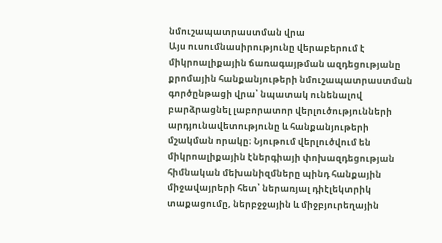նմուշապատրաստման վրա
Այս ուսումնասիրությունը վերաբերում է միկրոալիքային ճառագայթման ազդեցությանը քրոմային հանքանյութերի նմուշապատրաստման գործընթացի վրա՝ նպատակ ունենալով բարձրացնել լաբորատոր վերլուծությունների արդյունավետությունը և հանքանյութերի մշակման որակը։ Նյութում վերլուծվում են միկրոալիքային էներգիայի փոխազդեցության հիմնական մեխանիզմները պինդ հանքային միջավայրերի հետ՝ ներառյալ դիէլեկտրիկ տաքացումը, ներբջջային և միջբյուրեղային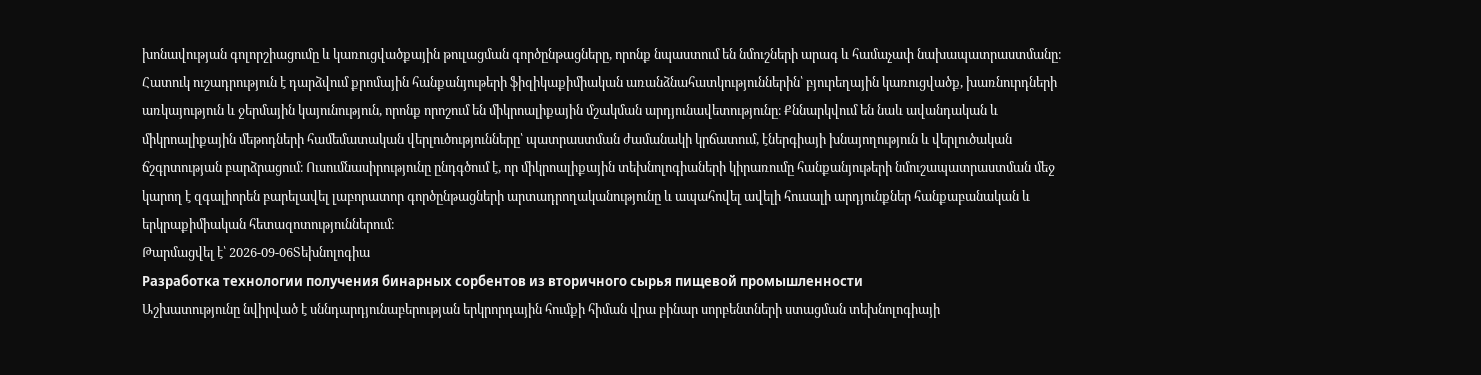խոնավության գոլորշիացումը և կառուցվածքային թուլացման գործընթացները, որոնք նպաստում են նմուշների արագ և համաչափ նախապատրաստմանը։ Հատուկ ուշադրություն է դարձվում քրոմային հանքանյութերի ֆիզիկաքիմիական առանձնահատկություններին՝ բյուրեղային կառուցվածք, խառնուրդների առկայություն և ջերմային կայունություն, որոնք որոշում են միկրոալիքային մշակման արդյունավետությունը։ Քննարկվում են նաև ավանդական և միկրոալիքային մեթոդների համեմատական վերլուծությունները՝ պատրաստման ժամանակի կրճատում, էներգիայի խնայողություն և վերլուծական ճշգրտության բարձրացում։ Ուսումնասիրությունը ընդգծում է, որ միկրոալիքային տեխնոլոգիաների կիրառումը հանքանյութերի նմուշապատրաստման մեջ կարող է զգալիորեն բարելավել լաբորատոր գործընթացների արտադրողականությունը և ապահովել ավելի հուսալի արդյունքներ հանքաբանական և երկրաքիմիական հետազոտություններում։
Թարմացվել է՝ 2026-09-06Տեխնոլոգիա
Разработка технологии получения бинарных сорбентов из вторичного сырья пищевой промышленности
Աշխատությունը նվիրված է սննդարդյունաբերության երկրորդային հումքի հիման վրա բինար սորբենտների ստացման տեխնոլոգիայի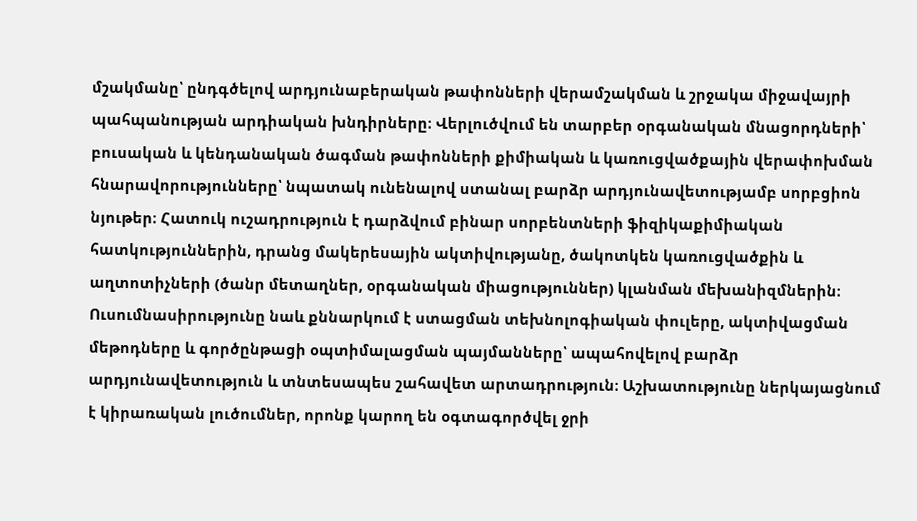մշակմանը՝ ընդգծելով արդյունաբերական թափոնների վերամշակման և շրջակա միջավայրի պահպանության արդիական խնդիրները։ Վերլուծվում են տարբեր օրգանական մնացորդների՝ բուսական և կենդանական ծագման թափոնների քիմիական և կառուցվածքային վերափոխման հնարավորությունները՝ նպատակ ունենալով ստանալ բարձր արդյունավետությամբ սորբցիոն նյութեր։ Հատուկ ուշադրություն է դարձվում բինար սորբենտների ֆիզիկաքիմիական հատկություններին, դրանց մակերեսային ակտիվությանը, ծակոտկեն կառուցվածքին և աղտոտիչների (ծանր մետաղներ, օրգանական միացություններ) կլանման մեխանիզմներին։ Ուսումնասիրությունը նաև քննարկում է ստացման տեխնոլոգիական փուլերը, ակտիվացման մեթոդները և գործընթացի օպտիմալացման պայմանները՝ ապահովելով բարձր արդյունավետություն և տնտեսապես շահավետ արտադրություն։ Աշխատությունը ներկայացնում է կիրառական լուծումներ, որոնք կարող են օգտագործվել ջրի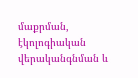մաքրման, էկոլոգիական վերականգնման և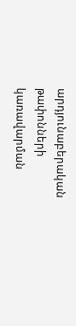արդյունաբերական թափոնների կառավարման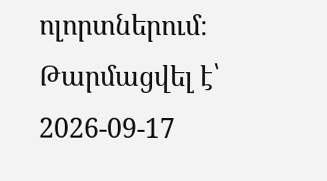ոլորտներում։
Թարմացվել է՝ 2026-09-17